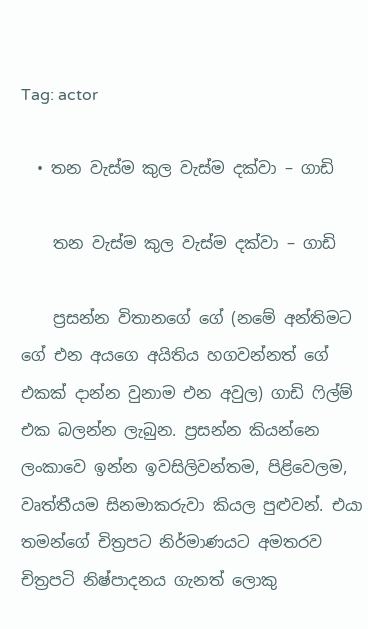Tag: actor

  • තන වැස්ම කුල වැස්ම දක්වා – ගාඩි

    තන වැස්ම කුල වැස්ම දක්වා – ගාඩි

    ප්‍රසන්න විතානගේ ගේ (නමේ අන්තිමට ගේ එන අයගෙ අයිතිය හගවන්නත් ගේ එකක් දාන්න වුනාම එන අවුල) ගාඩි ෆිල්ම් එක බලන්න ලැබුන. ප්‍රසන්න කියන්නෙ ලංකාවෙ ඉන්න ඉවසිලිවන්තම, පිළිවෙලම, වෘත්තීයම සිනමාකරුවා කියල පුළුවන්. එයා තමන්‍ගේ චිත්‍රපට නිර්මාණයට අමතරව චිත්‍රපටි නිෂ්පාදනය ගැනත් ලොකු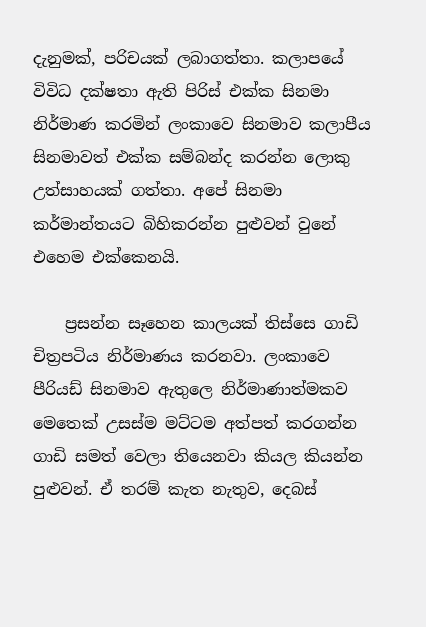දැනුමක්, පරිචයක් ලබාගත්තා. කලාපයේ විවිධ දක්ෂතා ඇති පිරිස් එක්ක සිනමා නිර්මාණ කරමින් ලංකාවෙ සිනමාව කලාපීය සිනමාවත් එක්ක සම්බන්ද කරන්න ලොකු උත්සාහයක් ගත්තා. අපේ සිනමා කර්මාන්තයට බිහිකරන්න පුළුවන් වුනේ එහෙම එක්කෙනයි.

    ප්‍රසන්න සෑහෙන කාලයක් තිස්සෙ ගාඩි චිත්‍රපටිය නිර්මාණය කරනවා. ලංකාවෙ පීරියඩ් සිනමාව ඇතුලෙ නිර්මාණාත්මකව මෙතෙක් උසස්ම මට්ටම අත්පත් කරගන්න ගාඩි සමත් වෙලා තියෙනවා කියල කියන්න පුළුවන්. ඒ තරම් කැත නැතුව, දෙබස්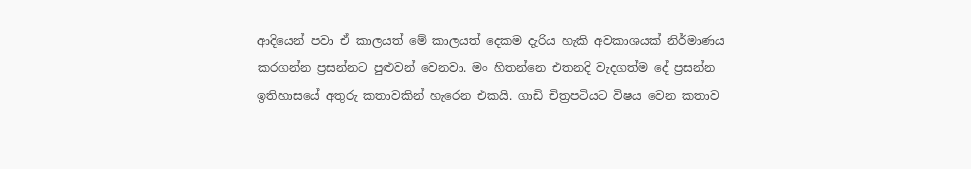ආදියෙන් පවා ඒ කාලයත් මේ කාලයත් දෙකම දැරිය හැකි අවකාශයක් නිර්මාණය කරගන්න ප්‍රසන්නට පුළුවන් වෙනවා. මං හිතන්නෙ එතනදි වැදගත්ම දේ ප්‍රසන්න ඉතිහාසයේ අතුරු කතාවකින් හැරෙන එකයි. ගාඩි චිත්‍රපටියට විෂය වෙන කතාව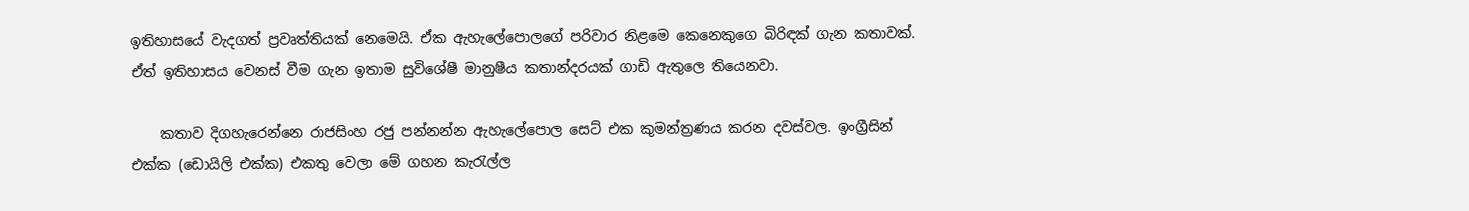ඉතිහාසයේ වැදගත් ප්‍රවෘත්තියක් නෙමෙයි. ඒක ඇහැලේපොලගේ පරිවාර නිළමෙ කෙනෙකුගෙ බිරිඳක් ගැන කතාවක්. ඒත් ඉතිහාසය වෙනස් වීම ගැන ඉතාම සුවිශේෂී මානුෂීය කතාන්දරයක් ගාඩි ඇතුලෙ තියෙනවා.

    කතාව දිගහැරෙන්නෙ රාජසිංහ රජු පන්නන්න ඇහැලේපොල සෙට් එක කුමන්ත්‍රණය කරන දවස්වල. ඉංග්‍රීසින් එක්ක (ඩොයිලි එක්ක) එකතු වෙලා මේ ගහන කැරැල්ල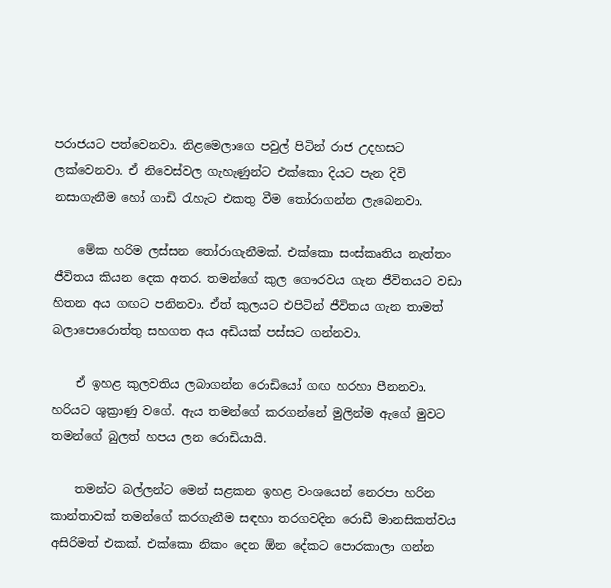පරාජයට පත්වෙනවා. නිළමෙලාගෙ පවුල් පිටින් රාජ උදහසට ලක්වෙනවා. ඒ නිවෙස්වල ගැහැණුන්ට එක්කො දියට පැන දිවි නසාගැනීම හෝ ගාඩි රැහැට එකතු වීම තෝරාගන්න ලැබෙනවා.

    මේක හරිම ලස්සන තෝරාගැනීමක්. එක්කො සංස්කෘතිය නැත්තං ජීවිතය කියන දෙක අතර. තමන්‍ගේ කුල ගෞරවය ගැන ජීවිතයට වඩා හිතන අය ගඟට පනිනවා. ඒත් කුලයට එපිටින් ජීවිතය ගැන තාමත් බලාපොරොත්තු සහගත අය අඩියක් පස්සට ගන්නවා.

    ඒ ඉහළ කුලවතිය ලබාගන්න රොඩියෝ ගඟ හරහා පීනනවා. හරියට ශුක්‍රාණු වගේ. ඇය තමන්ගේ කරගන්නේ මුලින්ම ඇගේ මුවට තමන්‍ගේ බුලත් හපය ලන රොඩියායි.

    තමන්ට බල්ලන්ට මෙන් සළකන ඉහළ වංශයෙන් නෙරපා හරින කාන්තාවක් තමන්‍ගේ කරගැනීම සඳහා තරගවදින රොඩී මානසිකත්වය අසිරිමත් එකක්. එක්කො නිකං දෙන ඕන දේකට පොරකාලා ගන්න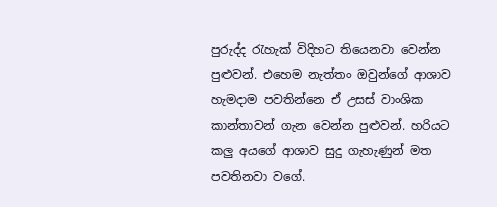පුරුද්ද රැහැක් විදිහට තියෙනවා වෙන්න පුළුවන්. එහෙම නැත්තං ඔවුන්ගේ ආශාව හැමදාම පවතින්නෙ ඒ උසස් වාංශික කාන්තාවන් ගැන වෙන්න පුළුවන්. හරියට කලු අයගේ ආශාව සුදු ගැහැණුන් මත පවතිනවා වගේ.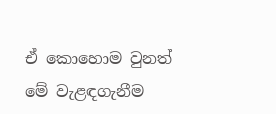ඒ කොහොම වුනත් මේ වැළඳගැනීම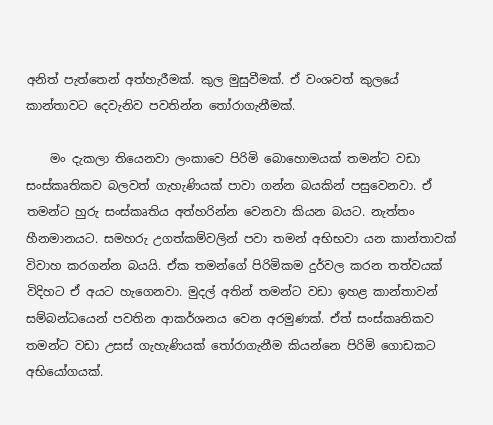අනිත් පැත්තෙන් අත්හැරීමක්. කුල මුසුවීමක්. ඒ වංශවත් කුලයේ කාන්තාවට දෙවැනිව පවතින්න තෝරාගැනීමක්.

    මං දැකලා තියෙනවා ලංකාවෙ පිරිමි බොහොමයක් තමන්ට වඩා සංස්කෘතිකව බලවත් ගැහැණියක් පාවා ගන්න බයකින් පසුවෙනවා. ඒ තමන්‍ට හුරු සංස්කෘතිය අත්හරින්න වෙනවා කියන බයට. නැත්තං හීනමානයට. සමහරු උගත්කම්වලින් පවා තමන් අභිභවා යන කාන්තාවක් විවාහ කරගන්න බයයි. ඒක තමන්‍ගේ පිරිමිකම දුර්වල කරන තත්වයක් විදිහට ඒ අයට හැගෙනවා. මුදල් අතින් තමන්ට වඩා ඉහළ කාන්තාවන් සම්බන්ධයෙන් පවතින ආකර්ශනය වෙන අරමුණක්. ඒත් සංස්කෘතිකව තමන්ට වඩා උසස් ගැහැණියක් තෝරාගැනීම කියන්නෙ පිරිමි ගොඩකට අභියෝගයක්.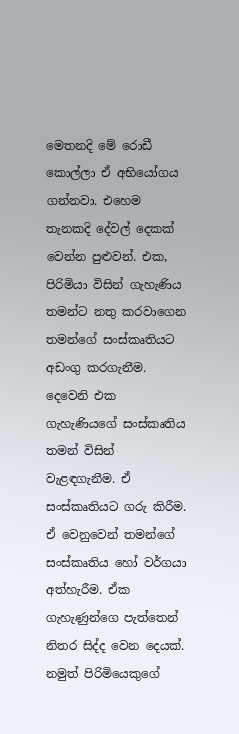මෙතනදි මේ රොඩී කොල්ලා ඒ අභියෝගය ගන්නවා. එහෙම තැනකදි දේවල් දෙකක් වෙන්න පුළුවන්. එක, පිරිමියා විසින් ගැහැණිය තමන්ට නතු කරවාගෙන තමන්ගේ සංස්කෘතියට අඩංගු කරගැනීම. දෙවෙනි එක ගැහැණියගේ සංස්කෘතිය තමන් විසින් වැළඳගැනීම. ඒ සංස්කෘතියට ගරු කිරීම. ඒ වෙනුවෙන් තමන්ගේ සංස්කෘතිය හෝ වර්ගයා අත්හැරීම. ඒක ගැහැණුන්ගෙ පැත්තෙන් නිතර සිද්ද වෙන දෙයක්. නමුත් පිරිමියෙකුගේ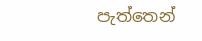පැත්තෙන්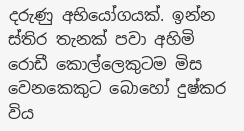දරුණු අභියෝගයක්. ඉන්න ස්තිර තැනක් පවා අහිමි රොඩී කොල්ලෙකුටම මිස වෙනකෙකුට බොහෝ දුෂ්කර විය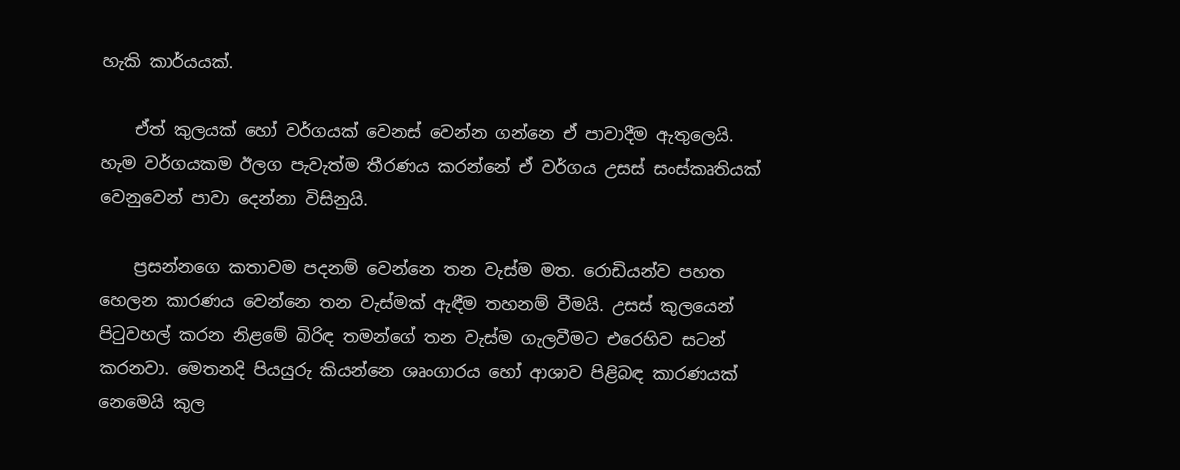හැකි කාර්යයක්.

    ඒත් කුලයක් හෝ වර්ගයක් වෙනස් වෙන්න ගන්නෙ ඒ පාවාදීම ඇතුලෙයි. හැම වර්ගයකම ඊලග පැවැත්ම තීරණය කරන්නේ ඒ වර්ගය උසස් සංස්කෘතියක් වෙනුවෙන් පාවා දෙන්නා විසිනුයි.

    ප්‍රසන්නගෙ කතාවම පදනම් වෙන්නෙ තන වැස්ම මත. රොඩියන්ව පහත හෙලන කාරණය වෙන්නෙ තන වැස්මක් ඇඳීම තහනම් වීමයි. උසස් කුලයෙන් පිටුවහල් කරන නිළමේ බිරිඳ තමන්ගේ තන වැස්ම ගැලවීමට එරෙහිව සටන් කරනවා. මෙතනදි පියයුරු කියන්නෙ ශෘංගාරය හෝ ආශාව පිළිබඳ කාරණයක් නෙමෙයි කුල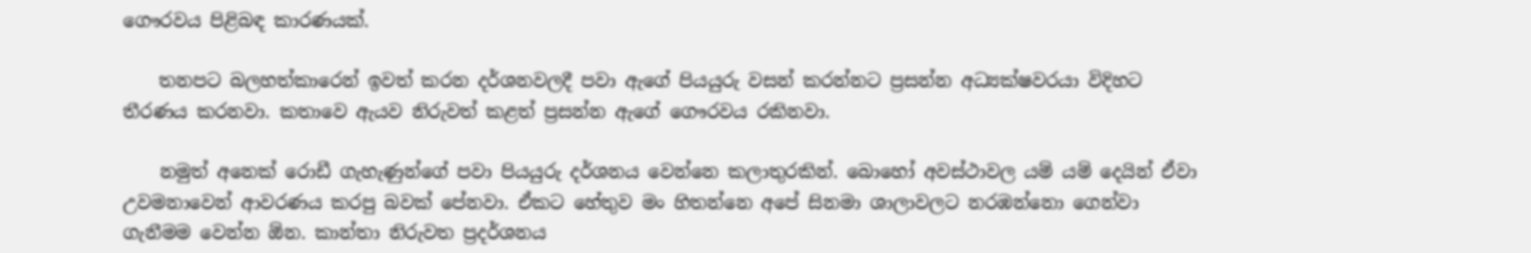ගෞරවය පිළිබඳ කාරණයක්.

    තනපට බලහත්කාරෙන් ඉවත් කරන දර්ශනවලදී පවා ඇ‍ගේ පියයුරු වසන් කරන්නට ප්‍රසන්න අධ්‍යක්ෂවරයා විදිහට තීරණය කරනවා. කතාවෙ ඇයව නිරුවත් කළත් ප්‍රසන්න ඇගේ ගෞරවය රකිනවා.

    නමුත් අනෙක් රොඩී ගැහැණුන්ගේ පවා පියයුරු දර්ශනය වෙන්නෙ කලාතුරකින්. බොහෝ අවස්ථාවල යම් යම් දෙයින් ඒවා උවමනාවෙන් ආවරණය කරපු බවක් පේනවා. ඒකට හේතුව මං හිතන්නෙ අපේ සිනමා ශාලාවලට නරඹන්නො ගෙන්වා ගැනීමම වෙන්න ඕන. කාන්තා නිරුවත ප්‍රදර්ශනය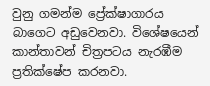වුනු ගමන්ම ප්‍රේක්ෂාගාරය බාගෙට අඩුවෙනවා. විශේෂයෙන් කාන්තාවන් චිත්‍රපටය නැරඹීම ප්‍රතික්ෂේප කරනවා.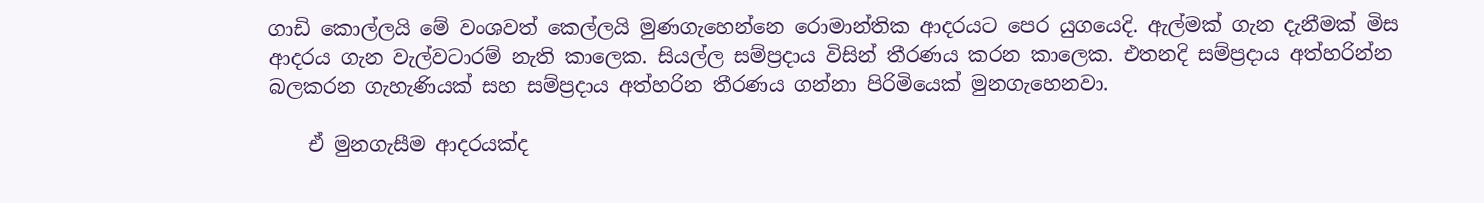ගාඩි කොල්ලයි මේ වංශවත් කෙල්ලයි මුණගැහෙන්නෙ රොමාන්තික ආදරයට පෙර යුගයෙදි. ඇල්මක් ගැන දැනීමක් මිස ආදරය ගැන වැල්වටාරම් නැති කාලෙක. සියල්ල සම්ප්‍රදාය විසින් තීරණය කරන කාලෙක. එතනදි සම්ප්‍රදාය අත්හරින්න බලකරන ගැහැණියක් සහ සම්ප්‍රදාය අත්හරින තීරණය ගන්නා පිරිමියෙක් මුනගැහෙනවා.

    ඒ මුනගැසීම ආදරයක්ද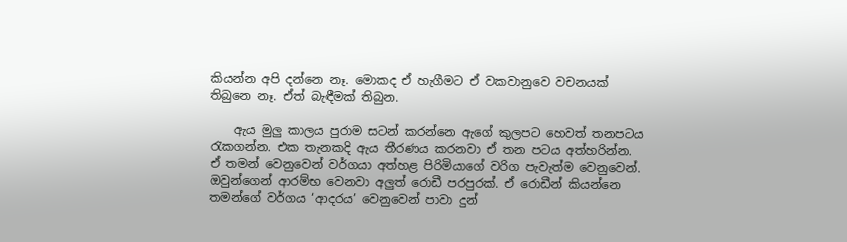කියන්න අපි දන්නෙ නෑ. මොකද ඒ හැගීමට ඒ වකවානුවෙ වචනයක් තිබුනෙ නෑ. ඒත් බැඳීමක් තිබුන.

    ඇය මුලු කාලය පුරාම සටන් කරන්නෙ ඇගේ කුලපට හෙවත් තනපටය රැකගන්න. එක තැනකදි ඇය තීරණය කරනවා ඒ තන පටය අත්හරින්න. ඒ තමන් වෙනුවෙන් වර්ගයා අත්හළ පිරිමියාගේ වරිග පැවැත්ම වෙනුවෙන්. ඔවුන්ගෙන් ආරම්භ වෙනවා අලුත් රොඩී පරපුරක්. ඒ රොඩීන් කියන්නෙ තමන්ගේ වර්ගය ‘ආදරය’ වෙනුවෙන් පාවා දුන්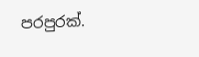පරපුරක්.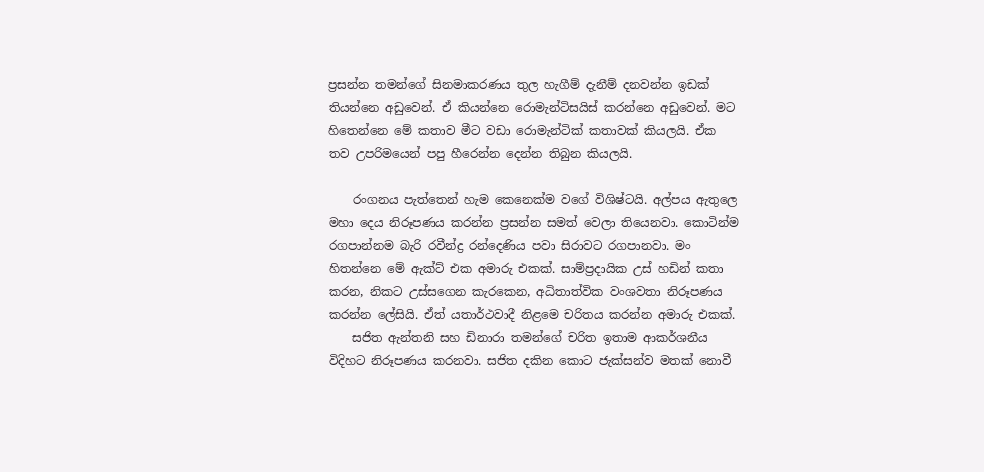ප්‍රසන්න තමන්‍ගේ සිනමාකරණය තුල හැගීම් දැනීම් දනවන්න ඉඩක් තියන්නෙ අඩුවෙන්. ඒ කියන්නෙ රොමැන්ටිසයිස් කරන්නෙ අඩුවෙන්. මට හිතෙන්නෙ මේ කතාව මීට වඩා රොමැන්ටික් කතාවක් කියලයි. ඒක තව උපරිමයෙන් පපු හීරෙන්න දෙන්න තිබුන කියලයි.

    රංගනය පැත්තෙන් හැම කෙනෙක්ම වගේ විශිෂ්ටයි. අල්පය ඇතුලෙ මහා දෙය නිරූපණය කරන්න ප්‍රසන්න සමත් වෙලා තියෙනවා. කොටින්ම රගපාන්නම බැරි රවීන්ද්‍ර රන්දෙණිය පවා සිරාවට රගපානවා. මං හිතන්නෙ මේ ඇක්ට් එක අමාරු එකක්. සාම්ප්‍රදායික උස් හඩින් කතා කරන, නිකට උස්සගෙන කැරකෙන, අධිතාත්වික වංශවතා නිරූපණය කරන්න ලේසියි. ඒත් යතාර්ථවාදී නිළමෙ චරිතය කරන්න අමාරු එකක්.
    සජිත ඇන්තනි සහ ඩිනාරා තමන්ගේ චරිත ඉතාම ආකර්ශනීය විදිහට නිරූපණය කරනවා. සජිත දකින කොට ජැක්සන්ව මතක් නොවී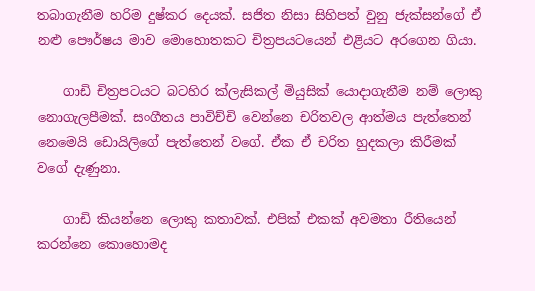තබාගැනීම හරිම දුෂ්කර දෙයක්. සජිත නිසා සිහිපත් වුනු ජැක්සන්ගේ ඒ නළු පෞර්ෂය මාව මො‍හොතකට චිත්‍රපයටයෙන් එළියට අරගෙන ගියා.

    ගාඩි චිත්‍රපටයට බටහිර ක්ලැසිකල් මියුසික් යොදාගැනීම නම් ලොකු නොගැලපීමක්. සංගීතය පාවිච්චි වෙන්නෙ චරිතවල ආත්මය පැත්තෙන් නෙමෙයි ඩොයිලිගේ පැත්තෙන් වගේ. ඒක ඒ චරිත හුදකලා කිරීමක් වගේ දැණුනා.

    ගාඩි කියන්නෙ ලොකු කතාවක්. එපික් එකක් අවමතා රීතියෙන් කරන්නෙ කොහොමද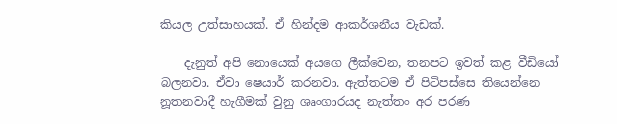කියල උත්සාහයක්. ඒ හින්දම ආකර්ශනීය වැඩක්.

    දැනුත් අපි නොයෙක් අයගෙ ලීක්වෙන, තනපට ඉවත් කළ වීඩියෝ බලනවා. ඒවා ෂෙයාර් කරනවා. ඇත්තටම ඒ පිටිපස්සෙ තියෙන්නෙ නූතනවාදී හැගීමක් වුනු ශෘංගාරයද නැත්තං අර පරණ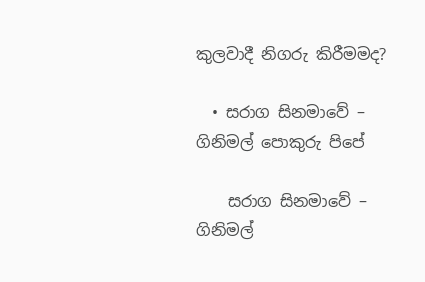කුලවාදී නිගරු කිරීමමද?

  • සරාග සිනමාවේ – ගිනිමල් පොකුරු පිපේ

    සරාග සිනමාවේ – ගිනිමල්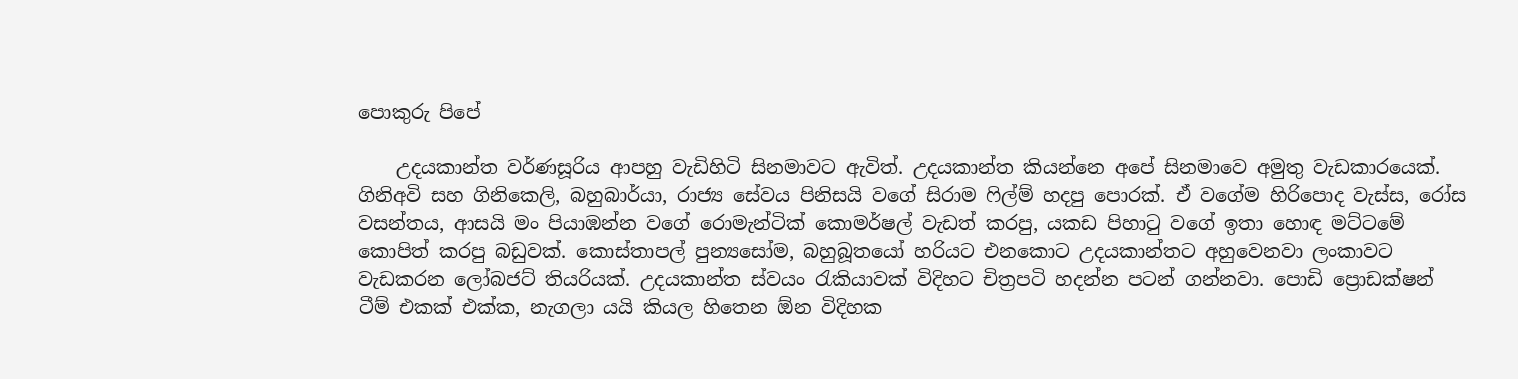පොකුරු පිපේ

    උදයකාන්ත වර්ණසූරිය ආපහු වැඩිහිටි සිනමාවට ඇවිත්. උදයකාන්ත කියන්නෙ අපේ සිනමාවෙ අමුතු වැඩකාරයෙක්. ගිනිඅවි සහ ගිනිකෙලි, බහුබාර්යා, රාජ්‍ය ‍සේවය පිනිසයි වගේ සිරාම ෆිල්ම් හදපු පොරක්. ඒ වගේම හිරිපොද වැස්ස, රෝස වසන්තය, ආසයි මං පියාඹන්න වගේ රොමැන්ටික් කොමර්ෂල් වැඩත් කරපු, යකඩ පිහාටු වගේ ඉතා හොඳ මට්ටමේ කොපිත් කරපු බඩුවක්. කොස්තාපල් පුන්‍යසෝම, බහුබූතයෝ හරියට එනකොට උදයකාන්තට අහුවෙනවා ලංකා‍වට වැඩකරන ලෝබජට් තියරියක්. උදයකාන්ත ස්වයං රැකියාවක් විදිහට චිත්‍රපටි හදන්න පටන් ගන්නවා. පොඩි ප්‍රොඩක්ෂන් ටීම් එකක් එක්ක, නැගලා යයි කියල හිතෙන ඕන විදිහක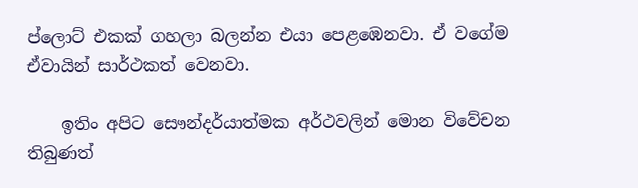ප්ලොට් එකක් ගහලා බලන්න එයා පෙළඹෙනවා. ඒ වගේම ඒවායින් සාර්ථකත් වෙනවා.

    ඉතිං අපිට සෞන්දර්යාත්මක අර්ථවලින් මොන විවේචන තිබුණත්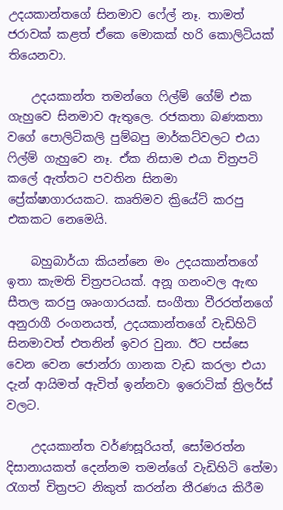උදයකාන්තගේ සිනමාව ෆේල් නෑ. තාමත් ජරාවක් කළත් ඒකෙ මොකක් හරි කොලිටියක් තියෙනවා.

    උදයකාන්ත තමන්ගෙ ෆිල්ම් ගේම් එක ගැහුවෙ සිනමාව ඇතුලෙ. රජකතා බණකතා වගේ පොලිටිකලි පුම්බපු මාර්කට්වලට එයා ෆිල්ම් ගැහුවෙ නෑ. ඒක නිසාම එයා චිත්‍රපටි කලේ ඇත්තට පවතින සිනමා ප්‍රේක්ෂාගාරයකට. කෘතිමව ක්‍රියේට් කරපු එකකට නෙමෙයි.

    බහුබාර්යා කියන්නෙ මං උදයකාන්තගේ ඉතා කැමති චිත්‍රපටයක්. අනූ ගනංවල ඇඟ සීතල කරපු ශෘංගාරයක්. සංගීතා වීරරත්නගේ අනුරාගී රංගනයත්, උදයකාන්තගේ වැඩිහිටි සිනමාවත් එතනින් ඉවර වුනා. ඊට පස්සෙ වෙන වෙන ජොන්රා ගානක වැඩ කරලා එයා දැන් ආයිමත් ඇවිත් ඉන්නවා ඉරොටික් ත්‍රිලර්ස් වලට.

    උදයකාන්ත වර්ණසූරියත්, සෝමරත්න දිසානායකත් දෙන්නම තමන්ගේ වැඩිහිටි තේමා රැගත් චිත්‍රපට නිකුත් කරන්න තීරණය කිරීම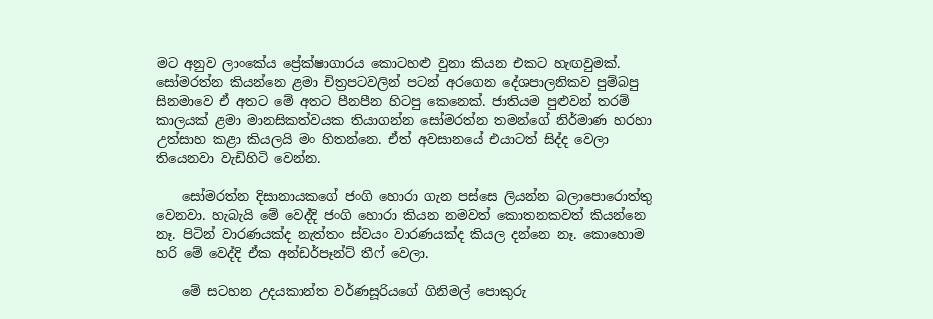මට අනුව ලාංකේය ප්‍රේක්ෂාගාරය කොටහළු වුනා කියන එකට හැඟවුමක්. සෝමරත්න කියන්නෙ ළමා චිත්‍රපටවලින් පටන් අරගෙන දේශපාලනිකව පුම්බපු සිනමාවෙ ඒ අතට මේ අතට පීනපීන හිටපු කෙනෙක්. ජාතියම පුළුවන් තරම් කාලයක් ළමා මානසිකත්වයක තියාගන්න සෝමරත්න තමන්ගේ නිර්මාණ හරහා උත්සාහ කළා කියලයි මං හිතන්නෙ. ඒත් අවසානයේ එයාටත් සිද්ද වෙලා තියෙනවා වැඩිහිටි වෙන්න.

    සෝමරත්න දිසානායකගේ ජංගි හොරා ගැන පස්සෙ ලියන්න බලාපොරොත්තු වෙනවා. හැබැයි මේ වෙද්දි ජංගි හොරා කියන නමවත් කොතනකවත් කියන්නෙ නෑ. පිටින් වාරණයක්ද නැත්තං ස්වයං වාරණයක්ද කියල දන්නෙ නෑ. කොහොම හරි මේ වෙද්දි ඒක අන්ඩර්පෑන්ට් තීෆ් වෙලා.

    මේ සටහන උදයකාන්ත වර්ණසූරියගේ ගිනිමල් පොකුරු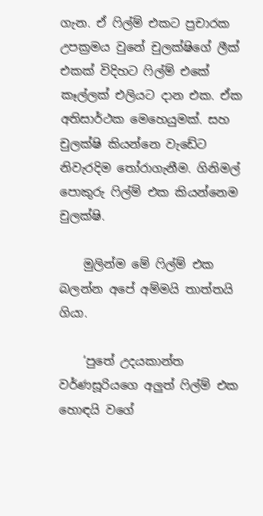ගැන. ඒ ෆිල්ම් එකට ප්‍රචාරක උපක්‍රමය වුනේ චුලක්ෂිගේ ලීක් එකක් විදිහට ෆිල්ම් එකේ කෑල්ලක් එලියට දාන එක. ඒක අතිසාර්ථක මෙහෙයුමක්. සහ චුලක්ෂි කියන්නෙ වැඩේට නිවැරදිම තෝරාගැනීම. ගිනිමල් පොකුරු ෆිල්ම් එක කියන්නෙම චුලක්ෂි.

    මුලින්ම මේ ෆිල්ම් එක බලන්න අපේ අම්මයි තාත්තයි ගියා.

    ‘පුතේ උදයකාන්ත වර්ණසූරියගෙ අලුත් ෆිල්ම් එක හොඳයි වගේ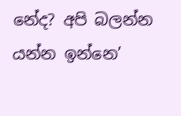නේද? අපි බලන්න යන්න ඉන්නෙ’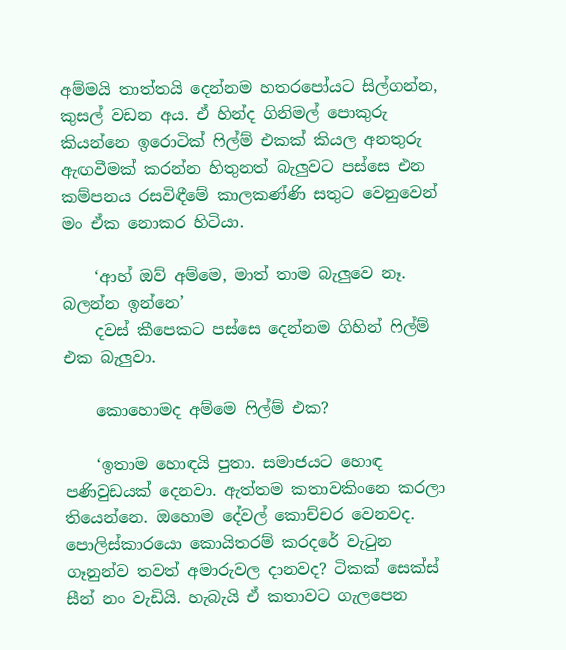අම්මයි තාත්තයි දෙන්නම හතරපෝයට සිල්ගන්න, කුසල් වඩන අය. ඒ හින්ද ගිනිමල් පොකුරු කියන්නෙ ඉරොටික් ෆිල්ම් එකක් කියල අනතුරු ඇඟවීමක් කරන්න හිතුනත් බැලුවට පස්සෙ එන කම්පනය රසවිඳීමේ කාලකණ්ණි සතුට වෙනුවෙන් මං ඒක නොකර හිටියා.

    ‘ආහ් ඔව් අම්මෙ, මාත් තාම බැලුවෙ නෑ. බලන්න ඉන්නෙ’
    දවස් කීපෙකට පස්සෙ දෙන්නම ගිහින් ෆිල්ම් එක බැලුවා.

    කොහොමද අම්මෙ ෆිල්ම් එක?

    ‘ඉතාම හොඳයි පුතා. සමාජයට හොඳ පණිවුඩයක් දෙනවා. ඇත්තම කතාවකිංනෙ කරලා තියෙන්නෙ. ඔහොම දේවල් කොච්චර වෙනවද. පොලිස්කාර‍යො කොයිතරම් කරදරේ වැටුන ගෑනුන්ව තවත් අමාරුවල දානවද? ටිකක් සෙක්ස් සීන් නං වැඩියි. හැබැයි ඒ කතාවට ගැලපෙන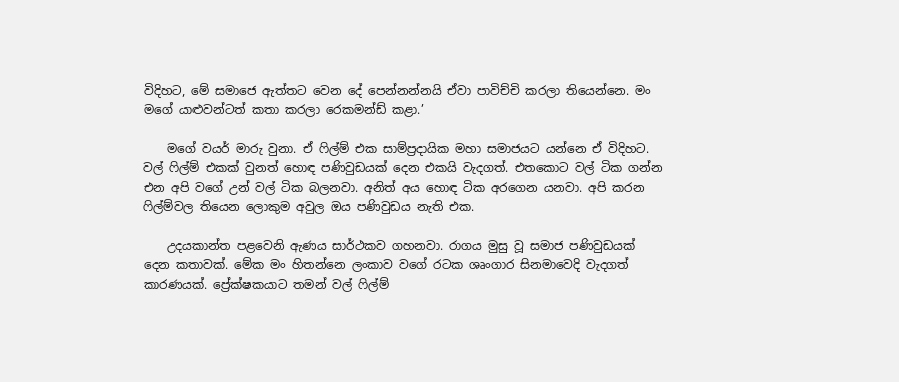විදිහට, මේ සමාජෙ ඇත්තට වෙන දේ පෙන්නන්නයි ඒවා පාවිච්චි කරලා තියෙන්නෙ. මං මගේ යාළුවන්ටත් කතා කරලා රෙකමන්ඩ් කළා.’

    මගේ වයර් මාරු වුනා. ඒ ෆිල්ම් එක සාම්ප්‍රදායික මහා සමාජයට යන්නෙ ඒ විදිහට. වල් ෆිල්ම් එකක් වුනත් හොඳ පණිවුඩයක් දෙන එකයි වැදගත්. එතකොට වල් ටික ගන්න එන අපි වගේ උන් වල් ටික බලනවා. අනිත් අය හොඳ ටික අරගෙන යනවා. අපි කරන ෆිල්ම්වල තියෙන ලොකුම අවුල ඔය පණිවුඩය නැති එක.

    උදයකාන්ත පළවෙනි ඇණය සාර්ථකව ගහනවා. රාගය මුසු වූ සමාජ පණිවුඩයක් දෙන කතාවක්. මේක මං හිතන්නෙ ලංකාව වගේ රටක ශෘංගාර සිනමාවෙදි වැදගත් කාරණයක්. ප්‍රේක්ෂකයාට තමන් වල් ෆිල්ම්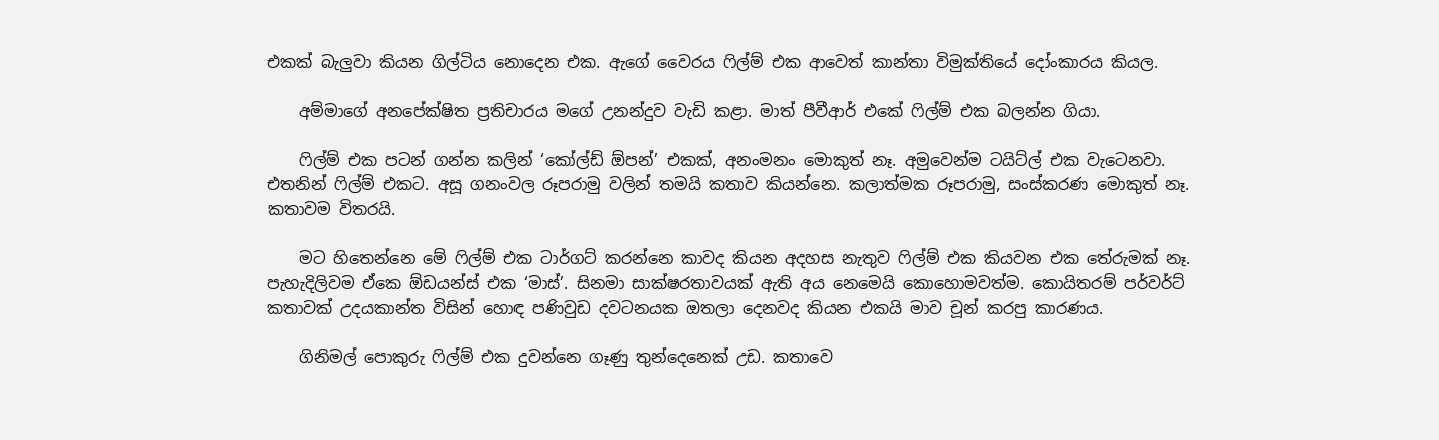එකක් බැලුවා කියන ගිල්ටිය නොදෙන එක. ඇගේ වෛරය ෆිල්ම් එක ආවෙත් කාන්තා විමුක්තියේ දෝංකාරය කියල.

    අම්මාගේ අනපේක්ෂිත ප්‍රතිචාරය මගේ උනන්දුව වැඩි කළා. මාත් පීවීආර් එකේ ෆිල්ම් එක බලන්න ගියා.

    ෆිල්ම් එක පටන් ගන්න කලින් ‘කෝල්ඩ් ඕපන්’ එකක්, අනංමනං මොකුත් නෑ. අමුවෙන්ම ටයිට්ල් එක වැටෙනවා. එතනින් ෆිල්ම් එකට. අසූ ගනංවල රූපරාමු වලින් තමයි කතාව කියන්නෙ. කලාත්මක රූපරාමු, සංස්කරණ මොකුත් නෑ. කතාවම විතරයි.

    මට හිතෙන්නෙ මේ ෆිල්ම් එක ටාර්ගට් කරන්නෙ කාවද කියන අදහස නැතුව ෆිල්ම් එක කියවන එක තේරුමක් නෑ. පැහැදිලිවම ඒකෙ ඕඩයන්ස් එක ‘මාස්’. සිනමා සාක්ෂරතාවයක් ඇති අය නෙමෙයි කොහොමවත්ම. කොයිතරම් පර්වර්ට් කතාවක් උදයකාන්ත විසින් හොඳ පණිවුඩ දවටනයක ඔතලා දෙනවද කියන එකයි මාව චූන් කරපු කාරණය.

    ගිනිමල් පොකුරු ෆිල්ම් එක දුවන්නෙ ගෑණු තුන්දෙනෙක් උඩ. කතාවෙ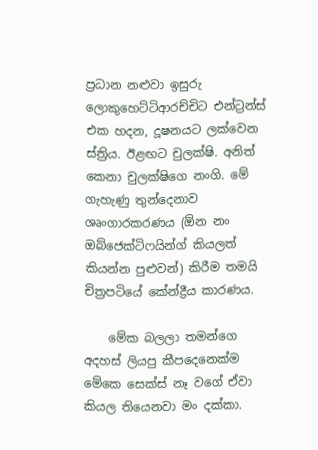ප්‍රධාන නළුවා ඉසුරු ලොකුහෙට්ටිආරච්චිට එන්ට්‍රන්ස් එක හදන, දූෂනයට ලක්වෙන ස්ත්‍රිය. ඊළඟට චුලක්ෂි. අනිත් කෙනා චුලක්ෂිගෙ නංගි. මේ ගැහැණු තුන්දෙනාව ශෘංගාරකරණය (ඕන නං ඔබ්ජෙක්ටිෆයින්ග් කියලත් කියන්න පුළුවන්) කිරීම තමයි චිත්‍රපටියේ කේන්ද්‍රීය කාරණය.

    මේක බලලා තමන්ගෙ අදහස් ලියපු කීපදෙනෙක්ම මේකෙ සෙක්ස් නෑ වගේ ඒවා කියල තියෙනවා මං දක්කා.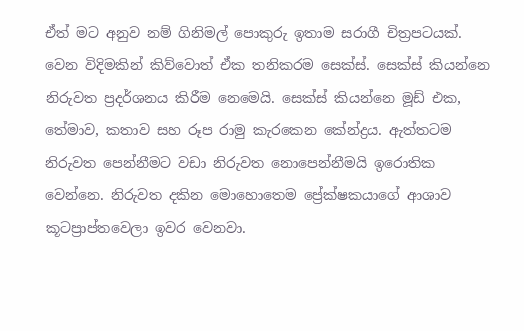ඒත් මට අනුව නම් ගිනිමල් පොකුරු ඉතාම සරාගී චිත්‍රපටයක්. වෙන විදිමකින් කිව්වොත් ඒක තනිකරම සෙක්ස්. සෙක්ස් කියන්නෙ නිරුවත ප්‍රදර්ශනය කිරීම නෙමෙයි. සෙක්ස් කියන්නෙ මූඩ් එක, තේමාව, කතාව සහ රූප රාමු කැරකෙන කේන්ද්‍රය. ඇත්තටම නිරුවත පෙන්නීමට වඩා නිරුවත නොපෙන්නීමයි ඉරොතික වෙන්නෙ. නිරුවත දකින මොහොතෙම ප්‍රේක්ෂකයාගේ ආශාව කූටප්‍රාප්තවෙලා ඉවර වෙනවා.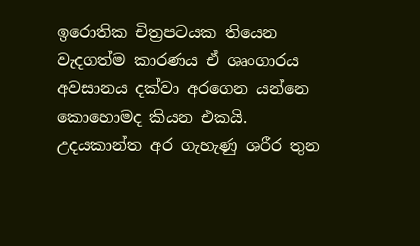ඉරොතික චිත්‍රපටයක තියෙන වැදගත්ම කාරණය ඒ ශෘංගාරය අවසානය දක්වා අරගෙන යන්නෙ කොහොමද කියන එකයි. උදයකාන්ත අර ගැහැණු ශරීර තුන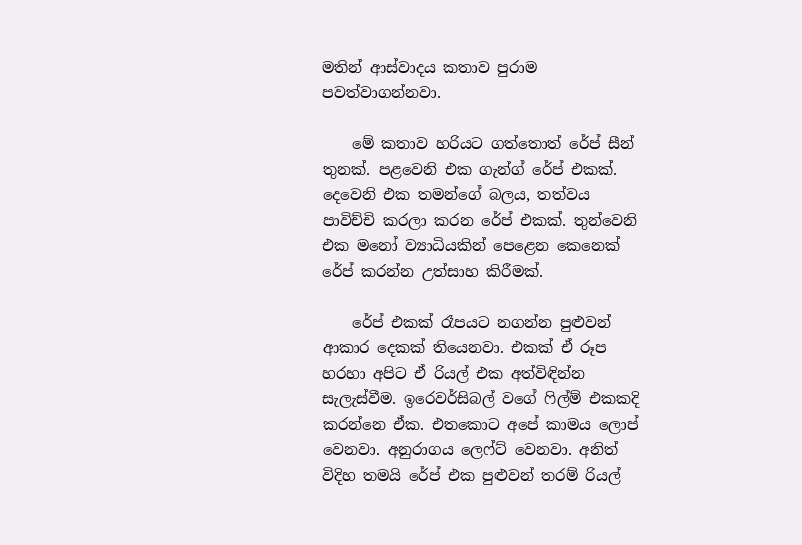මතින් ආස්වාදය කතාව පුරාම පවත්වාගන්නවා.

    මේ කතාව හරියට ගත්තොත් රේප් සීන් තුනක්. පළවෙනි එක ගැන්ග් රේප් එකක්. දෙවෙනි එක තමන්ගේ බලය, තත්වය පාවිච්චි කරලා කරන රේප් එකක්. තුන්වෙනි එක මනෝ ව්‍යාධියකින් පෙළෙන කෙනෙක් රේප් කරන්න උත්සාහ කිරීමක්.

    රේප් එකක් රෑපයට නගන්න පුළුවන් ආකාර දෙකක් තියෙනවා. එකක් ඒ රූප හරහා අපිට ඒ රියල් එක අත්විඳින්න සැලැස්වීම. ඉරෙවර්සිබල් වගේ ෆිල්ම් එකකදි කරන්නෙ ඒක. එතකොට අපේ කාමය ලොප් වෙනවා. අනුරාගය ලෙෆ්ට් වෙනවා. අනිත් විදිහ තමයි රේප් එක පුළුවන් තරම් රියල්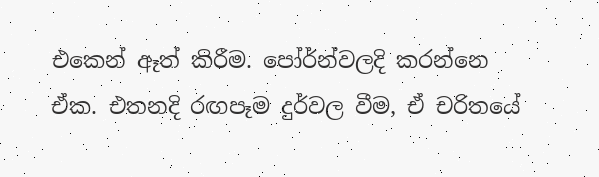එකෙන් ඈත් කිරීම. පෝර්න්වලදි කරන්නෙ ඒක. එතනදි රඟපෑම දුර්වල වීම, ඒ චරිතයේ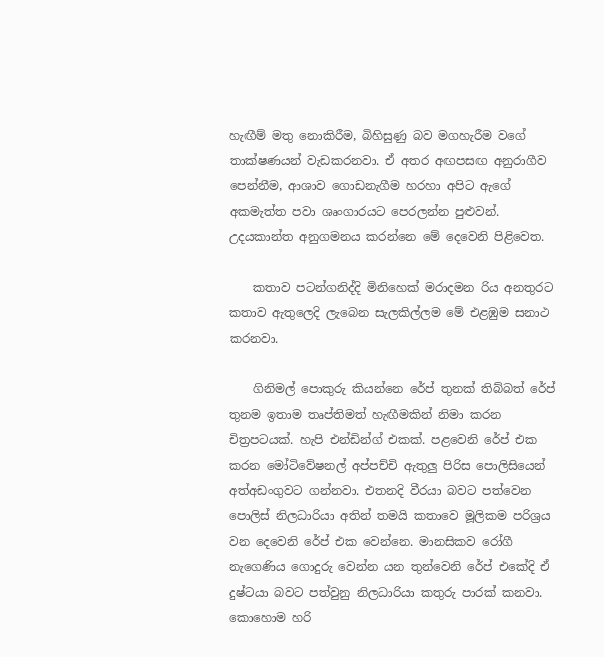හැඟීම් මතු නොකිරීම, බිහිසුණු බව මගහැරීම වගේ තාක්ෂණයන් වැඩකරනවා. ඒ අතර අඟපසඟ අනුරාගීව පෙන්නීම, ආශාව ගොඩනැගීම හරහා අපිට ඇගේ අකමැත්ත පවා ශෘංගාරයට පෙරලන්න පුළුවන්. උදයකාන්ත අනුගමනය කරන්නෙ මේ දෙවෙනි පිළිවෙත.

    කතාව පටන්ගනිද්දි මිනිහෙක් මරාදමන රිය අනතුරට කතාව ඇතුලෙදි ලැබෙන සැලකිල්ලම මේ එළඹුම සනාථ කරනවා.

    ගිනිමල් පොකුරු කියන්නෙ රේප් තුනක් තිබ්බත් රේප් තුනම ඉතාම තෘප්තිමත් හැඟීමකින් නිමා කරන චිත්‍රපටයක්. හැපි එන්ඩින්ග් එකක්. පළවෙනි රේප් එක කරන මෝටිවේෂනල් අප්පච්චි ඇතුලු පිරිස පොලිසියෙන් අත්අඩංගුවට ගන්නවා. එතනදි වීරයා බවට පත්වෙන පොලිස් නිලධාරියා අතින් තමයි කතාවෙ මූලිකම පරිශ්‍රය වන දෙවෙනි රේප් එක වෙන්නෙ. මානසිකව රෝගී නැගෙණිය ගොදුරු වෙන්න යන තුන්වෙනි රේප් එකේදි ඒ දුෂ්ටයා බවට පත්වුනු නිලධාරියා කතුරු පාරක් කනවා. කොහොම හරි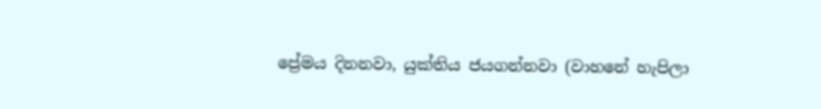ප්‍රේමය දිනනවා, යුක්තිය ජයගන්නවා (වාහනේ හැපිලා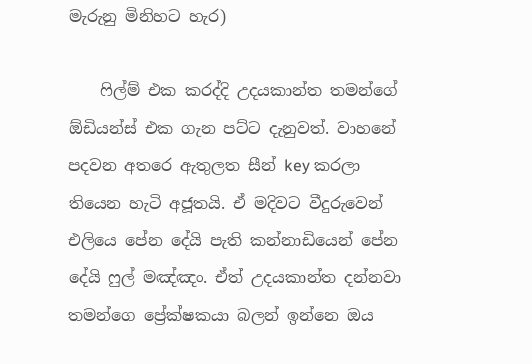මැරුනු මිනිහට හැර)

    ෆිල්ම් එක කරද්දි උදයකාන්ත තමන්ගේ ඕඩියන්ස් එක ගැන පට්ට දැනුවත්. වාහනේ පදවන අතරෙ ඇතුලත සීන් key කරලා තියෙන හැටි අජූතයි. ඒ මදිවට වීදුරුවෙන් එලියෙ පේන දේයි පැති කන්නාඩියෙන් පේන දේයි ෆුල් මඤ්ඤං. ඒත් උදයකාන්ත දන්නවා තමන්ගෙ ප්‍රේක්ෂකයා බලන් ඉන්නෙ ඔය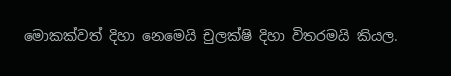මොකක්වත් දිහා නෙමෙයි චුලක්ෂි දිහා විතරමයි කියල.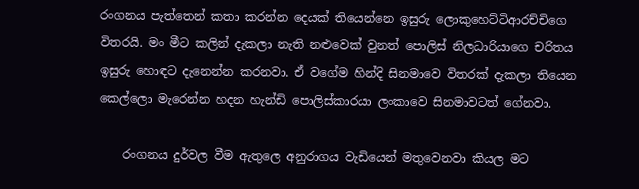රංගනය පැත්තෙන් කතා කරන්න දෙයක් තියෙන්නෙ ඉසුරු ලොකුහෙට්ටිආරච්චිගෙ විතරයි. මං මීට කලින් දැකලා නැති නළුවෙක් වුනත් පොලිස් නිලධාරියාගෙ චරිතය ඉසුරු හොඳට දැනෙන්න කරනවා. ඒ වගේම හින්දි සිනමාවෙ විතරක් දැකලා තියෙන කෙල්ලො මැරෙන්න හදන හැන්ඩි පොලිස්කාරයා ලංකාවෙ සිනමාවටත් ගේනවා.

    රංගනය දුර්වල වීම ඇතුලෙ අනුරාගය වැඩියෙන් මතුවෙනවා කියල මට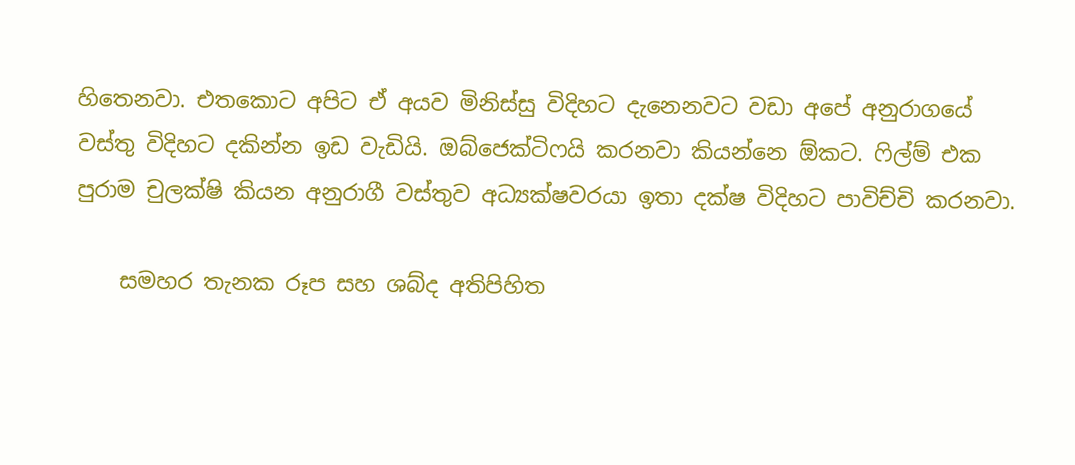හිතෙනවා. එතකොට අපිට ඒ අයව මිනිස්සු විදිහට දැනෙනවට වඩා අපේ අනුරාගයේ වස්තු විදිහට දකින්න ඉඩ වැඩියි. ඔබ්ජෙක්ටිෆයි කරනවා කියන්නෙ ඕකට. ෆිල්ම් එක පුරාම චුලක්ෂි කියන අනුරාගී වස්තුව අධ්‍යක්ෂවරයා ඉතා දක්ෂ විදිහට පාවිච්චි කරනවා.

    සමහර තැනක රූප සහ ශබ්ද අතිපිහිත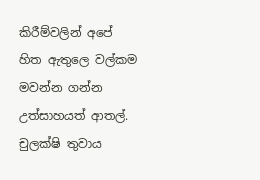කිරීම්වලින් අපේ හිත ඇතුලෙ වල්කම මවන්න ගන්න උත්සාහයත් ආතල්. චුලක්ෂි තුවාය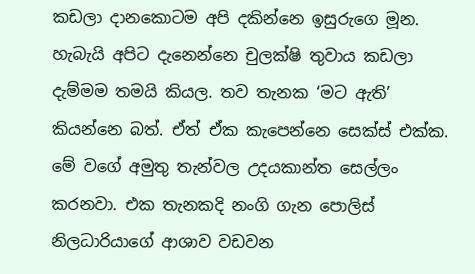කඩලා දානකොටම අපි දකින්නෙ ඉසුරුගෙ මූන. හැබැයි අපිට දැනෙන්නෙ චුලක්ෂි තුවාය කඩලා දැම්මම තමයි කියල. තව තැනක ‘මට ඇති’ කියන්නෙ බත්. ඒත් ඒක කැපෙන්නෙ සෙක්ස් එක්ක. මේ වගේ අමුතු තැන්වල උදයකාන්ත සෙල්ලං කරනවා. එක තැනකදි නංගි ගැන පොලිස් නිලධාරියාගේ ආශාව වඩවන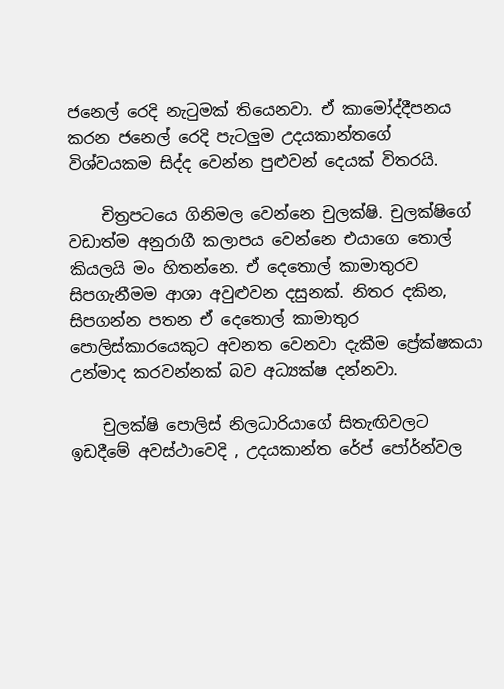ජනෙල් රෙදි නැටුමක් තියෙනවා. ඒ කාමෝද්දීපනය කරන ජනෙල් රෙදි පැටලුම උදයකාන්තගේ විශ්වයකම සිද්ද වෙන්න පුළුවන් දෙයක් විතරයි.

    චිත්‍රපටයෙ ගිනිමල වෙන්නෙ චුලක්ෂි. චුලක්ෂිගේ වඩාත්ම අනුරාගී කලාපය වෙන්නෙ එයාගෙ තොල් කියලයි මං හිතන්නෙ. ඒ දෙතොල් කාමාතුරව සිපගැනීමම ආශා අවුළුවන දසුනක්. නිතර දකින, සිපගන්න පතන ඒ දෙතොල් කාමාතුර පොලිස්කාරයෙකුට අවනත වෙනවා දැකීම ප්‍රේක්ෂකයා උන්මාද කරවන්නක් බව අධ්‍යක්ෂ දන්නවා.

    චුලක්ෂි පොලිස් නිලධාරියාගේ සිතැඟිවලට ඉඩදීමේ අවස්ථාවෙදි , උදයකාන්ත රේප් පෝර්න්වල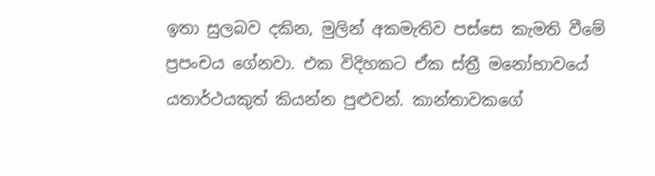ඉතා සුලබව දකින, මුලින් අකමැතිව පස්සෙ කැමති වීමේ ප්‍රපංචය ගේනවා. එක විදිහකට ඒක ස්ත්‍රී මනෝභාවයේ යතාර්ථයකුත් කියන්න පුළුවන්. කාන්තාවකගේ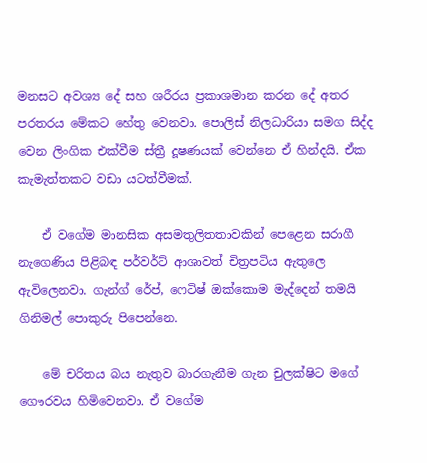මනසට අවශ්‍ය දේ සහ ශරීරය ප්‍රකාශමාන කරන දේ අතර පරතරය මේකට හේතු වෙනවා. පොලිස් නිලධාරියා සමග සිද්ද වෙන ලිංගික එක්වීම ස්ත්‍රී දූෂණයක් වෙන්නෙ ඒ හින්දයි. ඒක කැමැත්තකට වඩා යටත්වීමක්.

    ඒ වගේම මානසික අසමතුලිතතාවකින් පෙළෙන සරාගී නැගෙණිය පිළිබඳ පර්වර්ට් ආශාවත් චිත්‍රපටිය ඇතුලෙ ඇවිලෙනවා. ගැන්ග් රේප්, ෆෙටිෂ් ඔක්කොම මැද්දෙන් තමයි ගිනිමල් පොකුරු පිපෙන්නෙ.

    මේ චරිතය බය නැතුව බාරගැනීම ගැන චුලක්ෂිට මගේ ගෞරවය හිමිවෙනවා. ඒ වගේම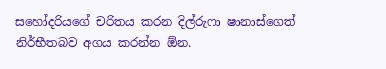සහෝදරියගේ චරිතය කරන දිල්රුෆා ෂානාස්ගෙත් නිර්භීතබව අගය කරන්න ඕන.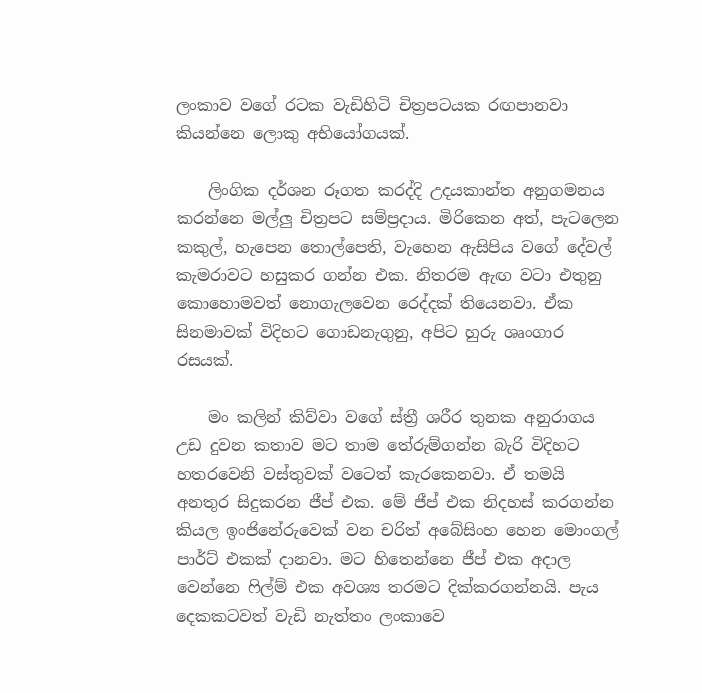ලංකාව වගේ රටක වැඩිහිටි චිත්‍රපටයක රඟපානවා කියන්නෙ ලොකු අභියෝගයක්.

    ලිංගික දර්ශන රූගත කරද්දි උදයකාන්ත අනුගමනය කරන්නෙ මල්ලු චිත්‍රපට සම්ප්‍රදාය. මිරිකෙන අත්, පැටලෙන කකුල්, හැපෙන තොල්පෙති, වැහෙන ඇසිපිය වගේ දේවල් කැමරාවට හසුකර ගන්න එක. නිතරම ඇඟ වටා එතුනු කොහොමවත් නොගැලවෙන රෙද්දක් තියෙනවා. ඒක සිනමාවක් විදිහට ගොඩනැගුනු, අපිට හුරු ශෘංගාර රසයක්.

    මං කලින් කිව්වා වගේ ස්ත්‍රී ශරීර තුනක අනුරාගය උඩ දුවන කතාව මට තාම තේරුම්ගන්න බැරි විදිහට හතරවෙනි වස්තුවක් වටෙත් කැරකෙනවා. ඒ තමයි අනතුර සිදුකරන ජීප් එක. මේ ජීප් එක නිදහස් කරගන්න කියල ඉං‍ජිනේරුවෙක් වන චරිත් අබේසිංහ හෙන මොංගල් පාර්ට් එකක් දානවා. මට හිතෙන්නෙ ජීප් එක අදාල වෙන්නෙ ෆිල්ම් එක අවශ්‍ය තරමට දික්කරගන්නයි. පැය දෙකකටවත් වැඩි නැත්තං ලංකාවෙ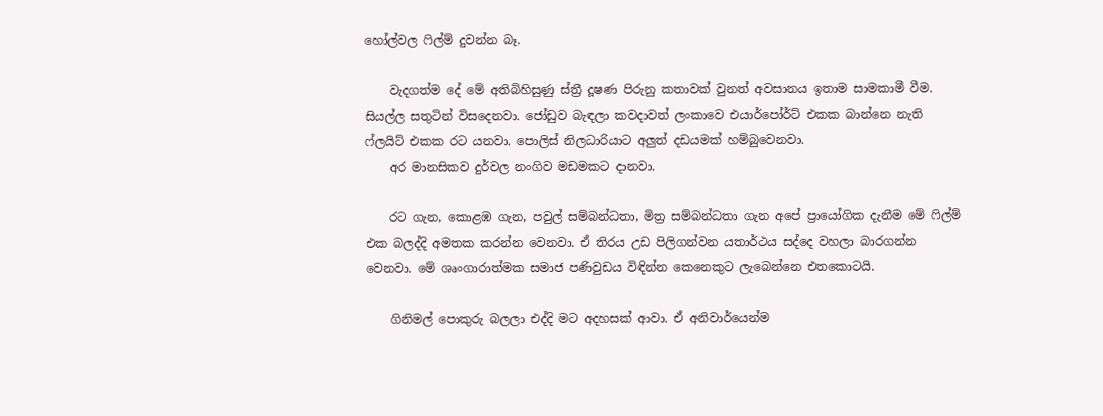හෝල්වල ෆිල්ම් දුවන්න බෑ.

    වැදගත්ම දේ මේ අතිබිහිසුණු ස්ත්‍රී දූෂණ පිරුනු කතාවක් වුනත් අවසානය ඉතාම සාමකාමී වීම. සියල්ල සතුටින් විස‍දෙනවා. ජෝඩුව බැඳලා කවදාවත් ලංකාවෙ එයාර්පෝර්ට් එකක බාන්නෙ නැති ෆ්ලයිට් එකක රට යනවා. පොලිස් නිලධාරියාට අලුත් දඩයමක් හම්බුවෙනවා.
    අර මානසිකව දුර්වල නංගිව මඩමකට දානවා.

    රට ගැන, කොළඹ ගැන, පවුල් සම්බන්ධතා, මිත්‍ර සම්බන්ධතා ගැන අපේ ප්‍රායෝගික දැනීම මේ ෆිල්ම් එක බලද්දි අමතක කරන්න වෙනවා. ඒ තිරය උඩ පිලිගන්වන යතාර්ථය සද්දෙ වහලා බාරගන්න වෙනවා. මේ ශෘංගාරාත්මක සමාජ පණිවුඩය විඳින්න කෙනෙකුට ලැබෙන්නෙ එතකොටයි.

    ගිනිමල් පොකුරු බලලා එද්දි මට අදහසක් ආවා. ඒ අනිවාර්යෙන්ම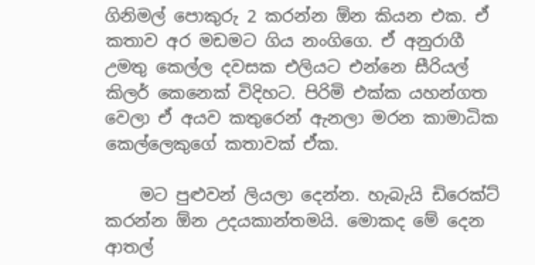ගිනිමල් පොකුරු 2 කරන්න ඕන කියන එක. ඒ කතාව අර මඩමට ගිය නංගිගෙ. ඒ අනුරාගී උමතු කෙල්ල දවසක එලියට එන්නෙ සීරියල් කිලර් කෙනෙක් විදිහට. පිරිමි එක්ක යහන්ගත වෙලා ඒ අයව කතුරෙන් ඇනලා මරන කාමාධික කෙල්ලෙකුගේ කතාවක් ඒක.

    මට පුළුවන් ලියලා දෙන්න. හැබැයි ඩිරෙක්ට් කරන්න ඕන උදයකාන්තමයි. මොකද මේ දෙන ආතල්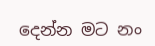දෙන්න මට නං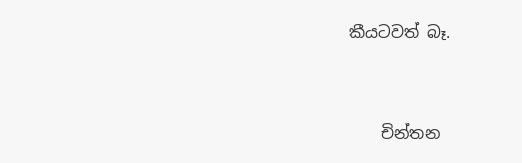කීයටවත් බෑ.


    චින්තන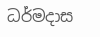ධර්මදාස